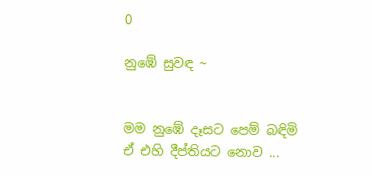0

නුඹේ සුවඳ ~


මම නුඹේ දෑසට පෙම් බඳිමි
ඒ එහි දීප්තියට නොව ...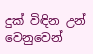දුක් විඳින උන් වෙනුවෙන්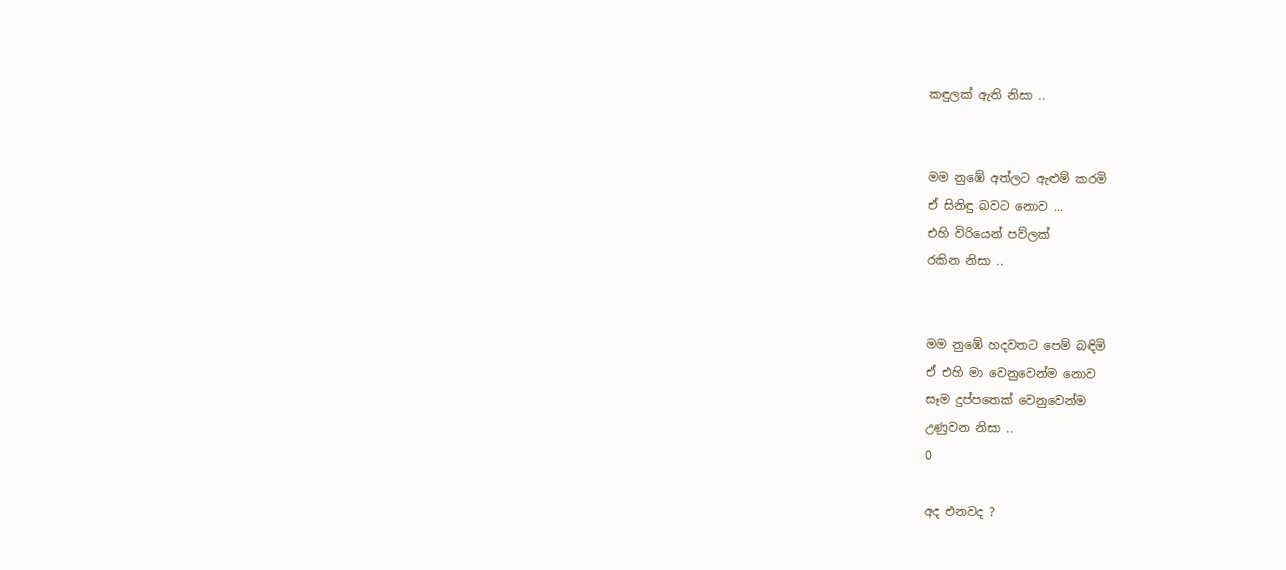කඳුලක් ඇති නිසා ..


මම නුඹේ අත්ලට ඇළුම් කරමි
ඒ සිනිඳු බවට නොව ...
එහි විරියෙන් පව්ලක්
රකින නිසා ..


මම නුඹේ හදවතට පෙම් බඳිමි
ඒ එහි මා වෙනුවෙන්ම නොව
සෑම දුප්පතෙක් වෙනුවෙන්ම
උණුවන නිසා ..
0

අද එනවද ?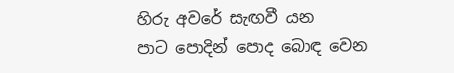හිරු අවරේ සැඟවී යන
පාට පොදින් පොද බොඳ වෙන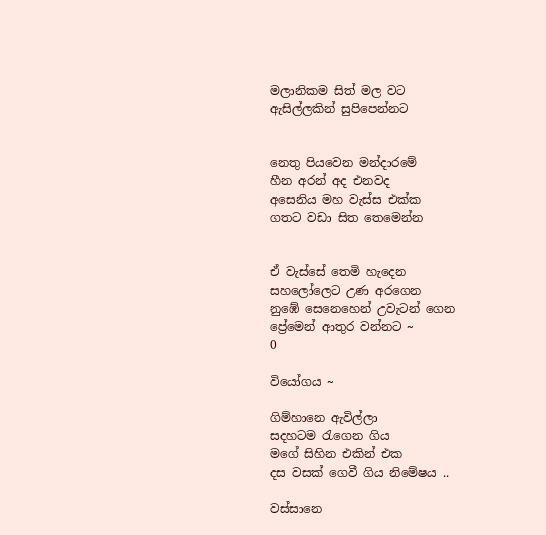මලානිකම සිත් මල වට
ඇසිල්ලකින් සුපිපෙන්නට


නෙතු පියවෙන මන්දාරමේ
හීන අරන් අද එනවද
අසෙනිය මහ වැස්ස එක්ක
ගතට වඩා සිත තෙමෙන්න


ඒ වැස්සේ තෙමි හැදෙන
සහලෝලෙට උණ අරගෙන
නුඹේ සෙනෙහෙන් උවැටන් ගෙන
ප්‍රේමෙන් ආතුර වන්නට ~
0

වියෝගය ~

ගිම්හානෙ ඇවිල්ලා
සදහටම රැගෙන ගිය
මගේ සිහින එකින් එක
දස වසක් ගෙවී ගිය නිමේෂය ..

වස්සානෙ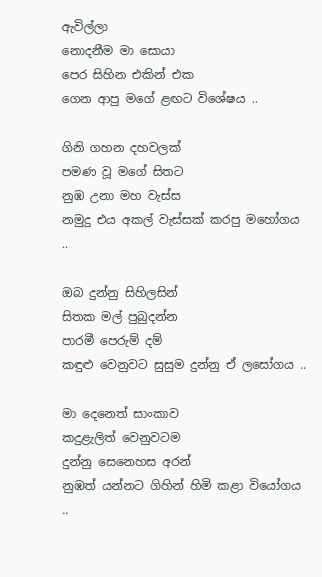ඇවිල්ලා
නොදනීම මා සොයා
පෙර සිහින එකින් එක
ගෙන ආපු මගේ ළඟට විශේෂය ..

ගිනි ගහන දහවලක්
පමණ වූ මගේ සිතට
නුඹ උනා මහ වැස්ස
නමුදු එය අකල් වැස්සක් කරපු මහෝගය ..

ඔබ දුන්නු සිහිලසින්
සිතක මල් පුබුදන්න
පාරමී පෙරුම් දම්
කඳුළු වෙනුවට සුසුම දුන්නු ඒ ලසෝගය ..

මා දෙනෙත් සාංකාව
කදුළැලිත් වෙනුවටම
දුන්නු සෙනෙහස අරන්
නුඹත් යන්නට ගිහින් හිමි කළා වියෝගය ..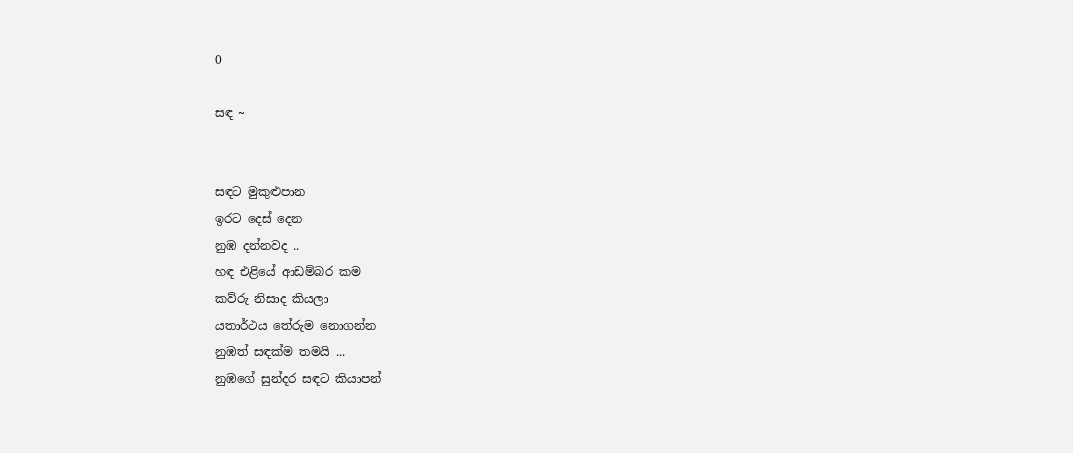0

සඳ ~


සඳට මුකුළුපාන
ඉරට දෙස් දෙන
නුඹ දන්නවද ..
හඳ එළියේ ආඩම්බර කම
කව්රු නිසාද කියලා
යතාර්ථය තේරුම නොගන්න
නුඹත් සඳක්ම තමයි ...
නුඹගේ සුන්දර සඳට කියාපන්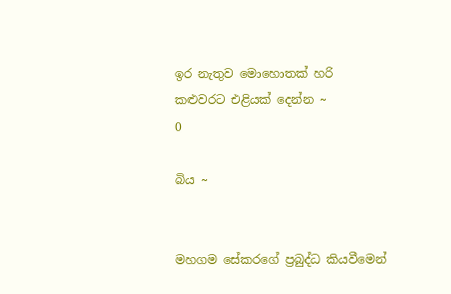ඉර නැතුව මොහොතක් හරි
කළුවරට එළියක්‌ දෙන්න ~
0

බිය ~


මහ‌ගම සේකරගේ ප්‍රබුද්ධ කියවීමෙන්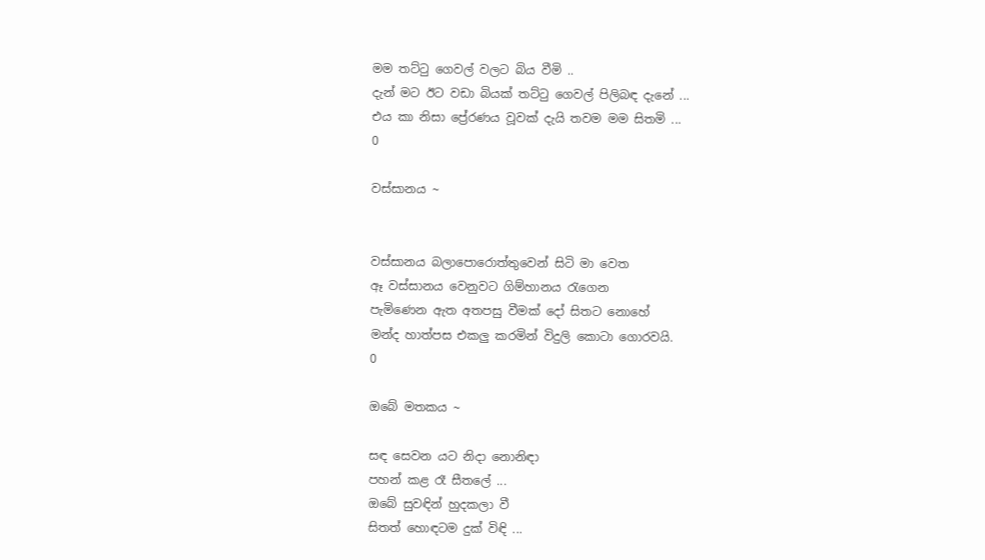මම තට්ටු ගෙවල් වලට බිය වීමි ..
දැන් මට ඊට වඩා බියක් තට්ටු ගෙවල් පිලිබඳ දැනේ ...
එය කා නිසා ප්‍රේරණය වූවක් දැයි තවම මම සිතමි ...
0

වස්සානය ~


වස්සානය බලාපොරොත්තුවෙන් සිටි මා වෙත
ඈ වස්සානය වෙනුවට ගිම්හානය රැගෙන
පැමිණෙන ඇත අතපසු වීමක් දෝ සිතට නොහේ
මන්ද හාත්පස එකලු කරමින් විදුලි කොටා ගොරවයි.
0

ඔබේ මතකය ~

සඳ සෙවන යට නිදා නොනිඳා
පහන් කළ රෑ සීතලේ ...
ඔබේ සුවඳින් හුදකලා වී
සිතත් හොඳටම දුක් විඳි ...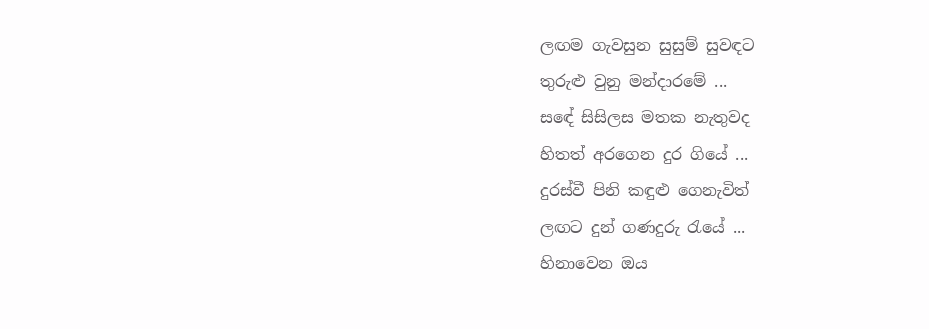ලඟම ගැවසුන සුසුම් සුවඳට
තුරුළු වුනු මන්දාරමේ ...
සඳේ සිසිලස මතක නැතුවද
හිතත් අරගෙන දුර ගියේ ...
දුරස්වී පිනි කඳුළු ගෙනැවිත්
ලඟට දුන් ගණදුරු රැයේ ...
හිනාවෙන ඔය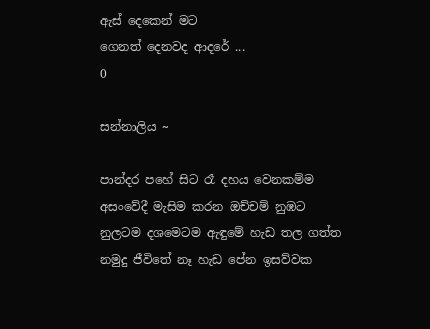ඇස් දෙකෙන් මට
ගෙනත් දෙනවද ආදරේ ...
0

සන්නාලිය ~

පාන්දර පහේ සිට රෑ දහය වෙනකම්ම
අසංවේදී මැසිම කරන ඔච්චම් නුඹට
නුලටම දශමෙටම ඇඳුමේ හැඩ තල ගත්ත
නමුදු ජීවිතේ නෑ හැඩ පේන ඉසව්වක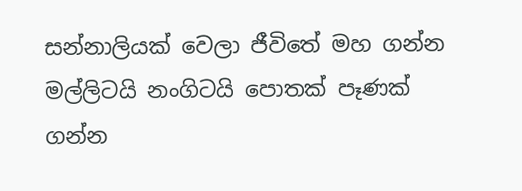සන්නාලියක් වෙලා ජීවිතේ මහ ගන්න
මල්ලිටයි නංගිටයි පොතක් පෑණක් ගන්න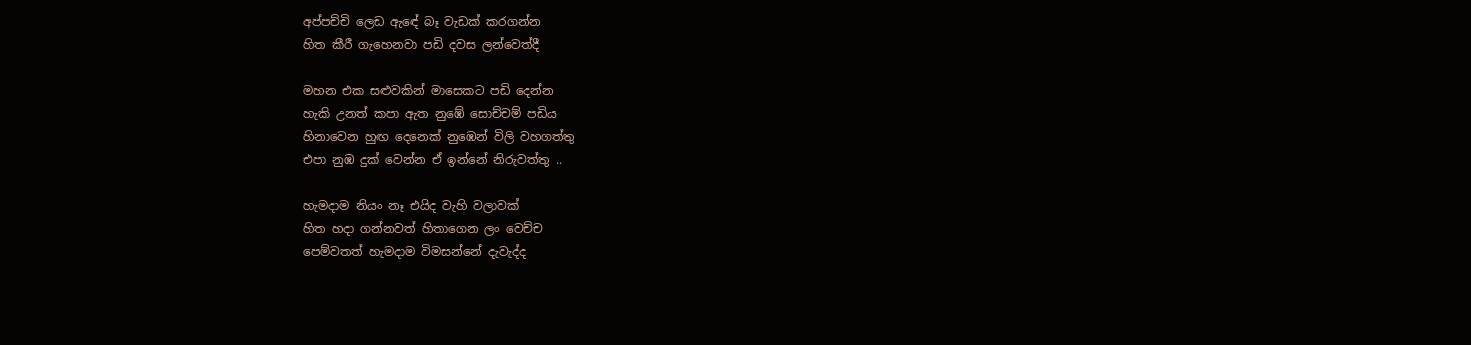අප්පච්චි ලෙඩ ඇඳේ බෑ වැඩක් කරගන්න
හිත කීරී ගැහෙනවා පඩි දවස ලන්වෙත්දී

මහන එක සළුවකින් මාසෙකට පඩි දෙන්න
හැකි උනත් කපා ඇත නුඹේ සොච්චම් පඩිය
හිනාවෙන හුඟ දෙනෙක් නුඹෙන් විලි වහගත්තු
එපා නුඹ දුක් වෙන්න ඒ ඉන්නේ නිරුවත්තු ..

හැමදාම නියං නෑ එයිද වැහි වලාවක්
හිත හදා ගන්නවත් හිතාගෙන ලං වෙච්ච
පෙම්වතත් හැමදාම විමසන්නේ දැවැද්ද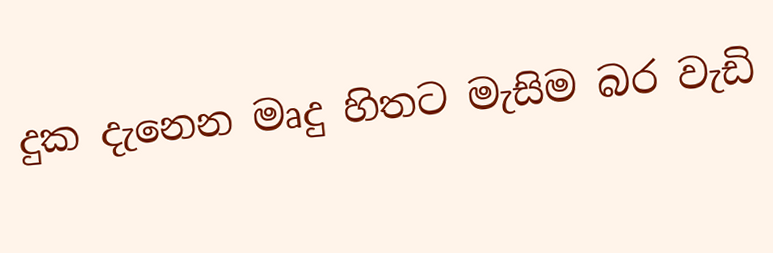දුක දැනෙන මෘදු හිතට මැසිම බර වැඩි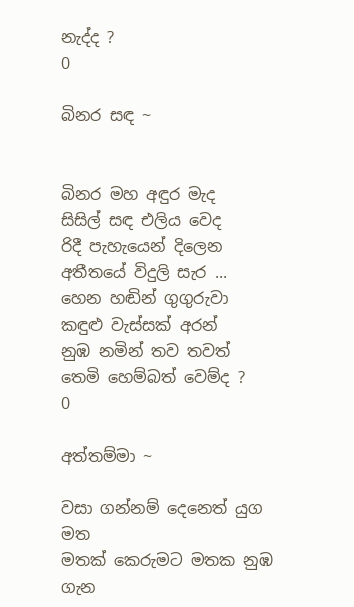නැද්ද ?
0

බිනර සඳ ~


බිනර මහ අඳුර මැද
සිසිල් සඳ එලිය වෙද
රිදී පැහැයෙන් දිලෙන
අතීතයේ විදුලි සැර ...
හෙන හඬින් ගුගුරුවා
කඳුළු වැස්සක් අරන්
නුඹ නමින් තව තවත්
තෙමි හෙම්බත් වෙම්ද ?
0

අත්තම්මා ~

වසා ගන්නම් දෙනෙත් යුග මත
මතක් කෙරුමට මතක නුඹ ගැන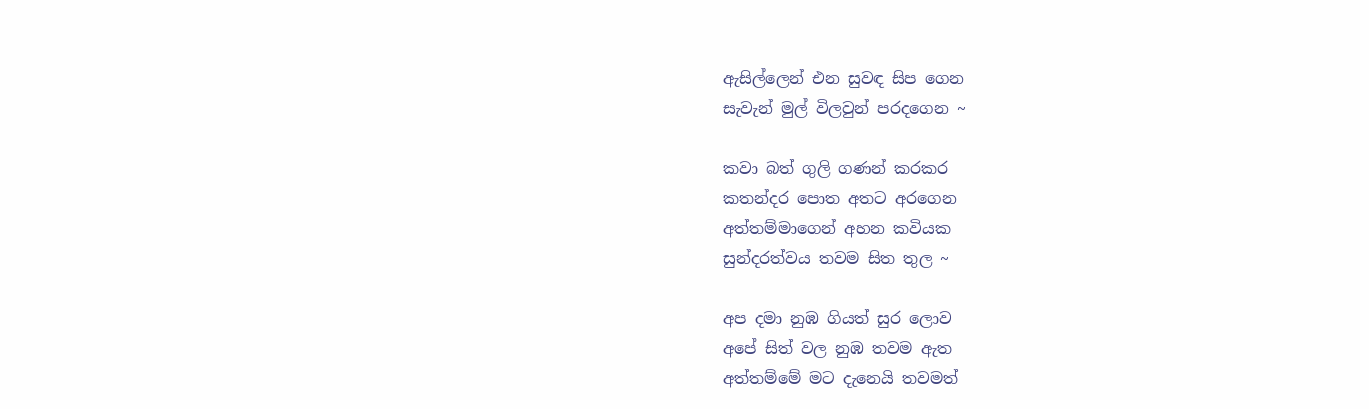ඇසිල්ලෙන් එන සුවඳ සිප ගෙන
සැවැන් මුල් විලවුන් පරදගෙන ~

කවා බත් ගුලි ගණන් කරකර
කතන්දර පොත අතට අරගෙන
අත්තම්මාගෙන් අහන කවියක
සුන්දරත්වය තවම සිත තුල ~

අප දමා නුඹ ගියත් සුර ලොව
අපේ සිත් වල නුඹ තවම ඇත
අත්තම්මේ මට දැනෙයි තවමත්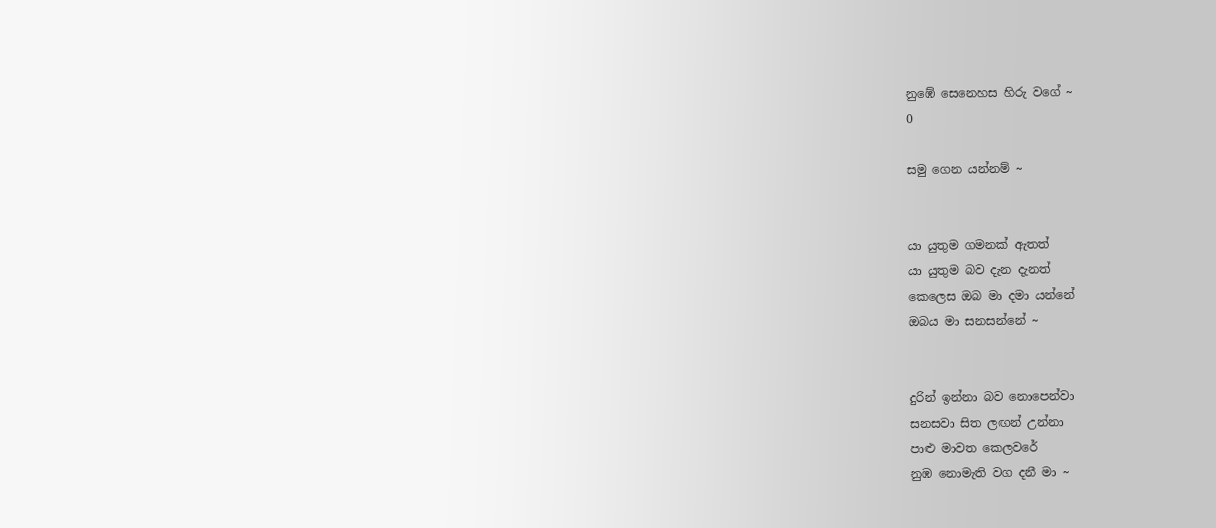නුඹේ සෙනෙහස හිරු වගේ ~
0

සමු ගෙන යන්නම් ~


යා යුතුම ගමනක් ඇතත්
යා යුතුම බව දැන දැනත්
කෙලෙස ඔබ මා දමා යන්නේ
ඔබය මා සනසන්නේ ~


දුරින් ඉන්නා බව නොපෙන්වා
සනසවා සිත ලඟන් උන්නා
පාළු මාවත කෙලවරේ
නුඹ නොමැති වග දනී මා ~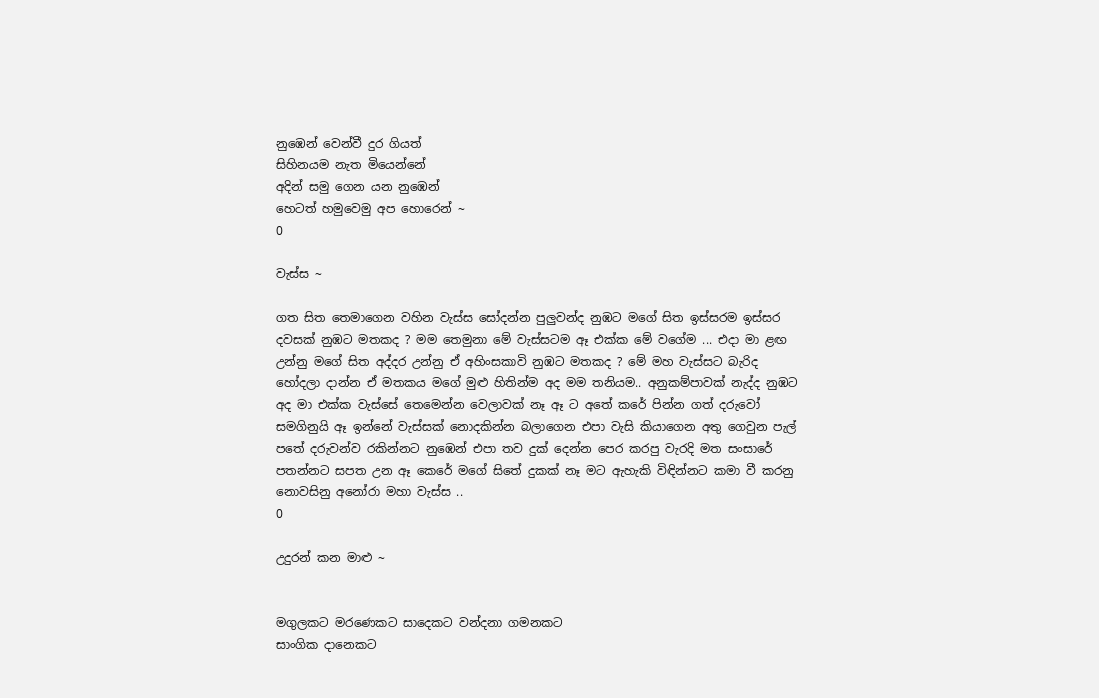නුඹෙන් වෙන්වී දුර ගියත්
සිහිනයම නැත මියෙන්නේ
අදින් සමු ගෙන යන නුඹෙන්
හෙටත් හමුවෙමු අප හොරෙන් ~
0

වැස්ස ~

ගත සිත තෙමාගෙන වහින වැස්ස සෝදන්න පුලුවන්ද නුඹට මගේ සිත ඉස්සරම ඉස්සර දවසක් නුඹට මතකද ? මම තෙමුනා මේ වැස්සටම ඈ එක්ක මේ වගේම ... එදා මා ළඟ උන්නු මගේ සිත අද්දර උන්නු ඒ අහිංසකාවි නුඹට මතකද ? මේ මහ වැස්සට බැරිද හෝදලා දාන්න ඒ මතකය මගේ මුළු හිතින්ම අද මම තනියම.. අනුකම්පාවක් නැද්ද නුඹට අද මා එක්ක වැස්සේ තෙමෙන්න වෙලාවක් නෑ ඈ ට අතේ කරේ පින්න ගත් දරුවෝ සමගිනුයි ඈ ඉන්නේ වැස්සක් නොදකින්න බලාගෙන එපා වැසි කියාගෙන අතු ගෙවුන පැල් පතේ දරුවන්ව රකින්නට නුඹෙන් එපා තව දුක් දෙන්න පෙර කරපු වැරදි මත සංසාරේ පතන්නට සපත උන ඈ කෙරේ මගේ සිතේ දුකක් නෑ මට ඇහැකි විඳින්නට කමා වී කරනු නොවසිනු අනෝරා මහා වැස්ස ..
0

උදුරන් කන මාළු ~


මගුලකට මරණෙකට සාදෙකට වන්දනා ගමනකට
සාංගික දානෙකට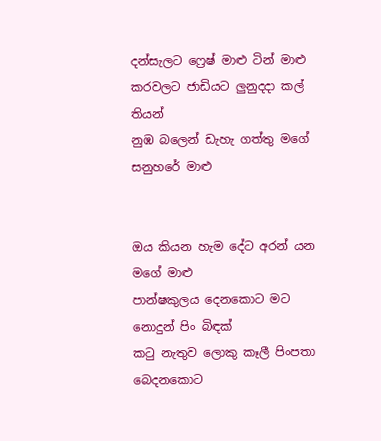දන්සැලට ෆ්‍රෙෂ් මාළු ටින් මාළු
කරවලට ජාඩියට ලුනුදදා කල් තියන්
නුඹ බලෙන් ඩැහැ ගත්තු මගේ සනුහරේ මාළු


ඔය කියන හැම දේට අරන් යන මගේ මාළු
පාන්ෂකුලය දෙනකොට මට නොදුන් පිං බිඳක්
කටු නැතුව ලොකු කෑලී පිංපතා බෙදනකොට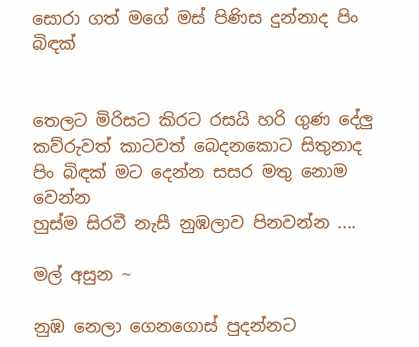සොරා ගත් මගේ මස් පිණිස දුන්නාද පිං බිඳක්


තෙලට මිරිසට කිරට රසයි හරි ගුණ දේලු
කව්රුවත් කාටවත් බෙදනකොට සිතුනාද
පිං බිඳක් මට දෙන්න සසර මතු නොම වෙන්න
හුස්ම සිරවී නැසී නුඹලාව පිනවන්න ....

මල් අසුන ~

නුඹ නෙලා ගෙනගොස් පුදන්නට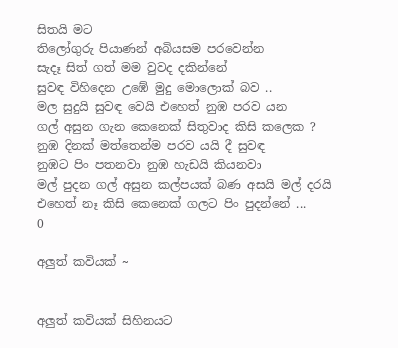සිතයි මට
තිලෝගුරු පියාණන් අබියසම පරවෙන්න
සැදෑ සිත් ගත් මම වුවද දකින්නේ
සුවඳ විහිදෙන උඹේ මුදු මොලොක් බව ..
මල සුදුයි සුවඳ වෙයි එහෙත් නුඹ පරව යන
ගල් අසුන ගැන කෙනෙක් සිතුවාද කිසි කලෙක ?
නුඹ දිනක් මත්තෙන්ම පරව යයි දී සුවඳ
නුඹට පිං පතනවා නුඹ හැඩයි කියනවා
මල් පුදන ගල් අසුන කල්පයක් බණ අසයි මල් දරයි
එහෙත් නෑ කිසි කෙනෙක් ගලට පිං පුදන්නේ ...
0

අලුත් කවියක් ~


අලුත් කවියක් සිහිනයට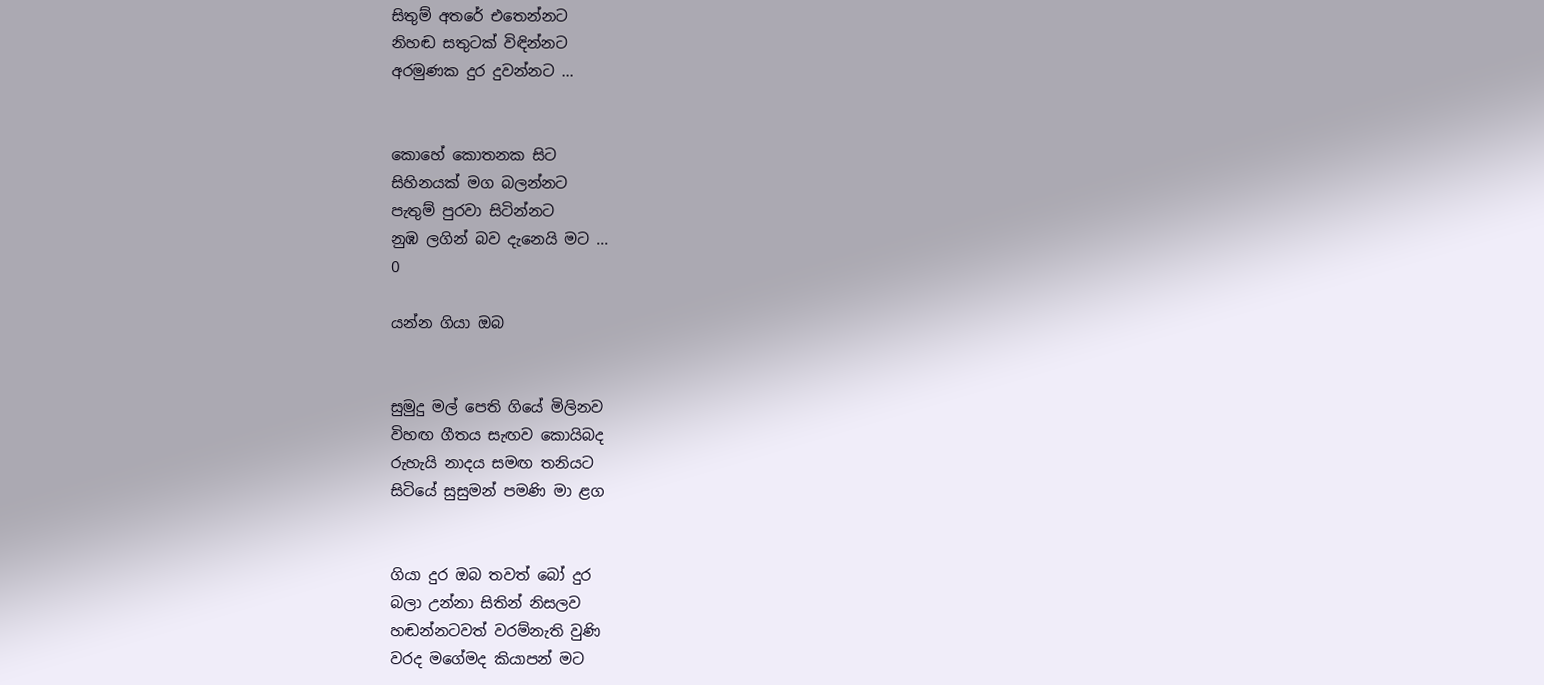සිතුම් අතරේ එතෙන්නට
නිහඬ සතුටක් විඳින්නට
අරමුණක දුර දුවන්නට ...


කොහේ කොතනක සිට
සිහිනයක් මග බලන්නට
පැතුම් පුරවා සිටින්නට
නුඹ ලගින් බව දැනෙයි මට ...
0

යන්න ගියා ඔබ


සුමුදු මල් පෙති ගියේ මිලිනව
විහඟ ගීතය සැඟව කොයිබද
රුහැයි නාදය සමඟ තනියට
සිටියේ සුසුමන් පමණි මා ළග


ගියා දුර ඔබ තවත් බෝ දුර
බලා උන්නා සිතින් නිසලව
හඬන්නටවත් වරම්නැති වුණි
වරද මගේමද කියාපන් මට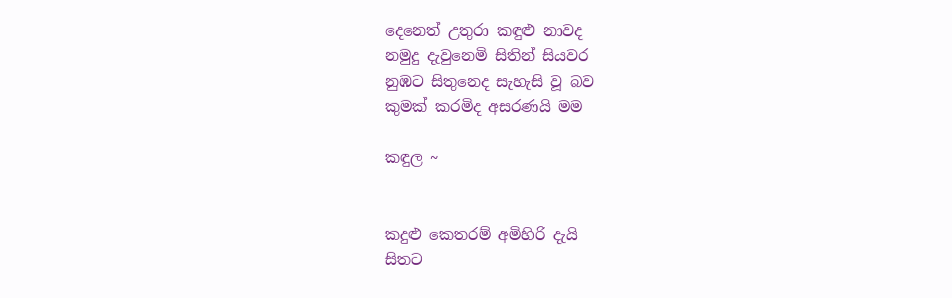දෙනෙත් උතුරා කඳුළු නාවද
නමුදු දැවුනෙමි සිතින් සියවර
නුඹට සිතුනෙද සැහැසි වූ බව
කුමක් කරමිද අසරණයි මම

කඳුල ~


කදුළු කෙතරම් අමිහිරි දැයි
සිතට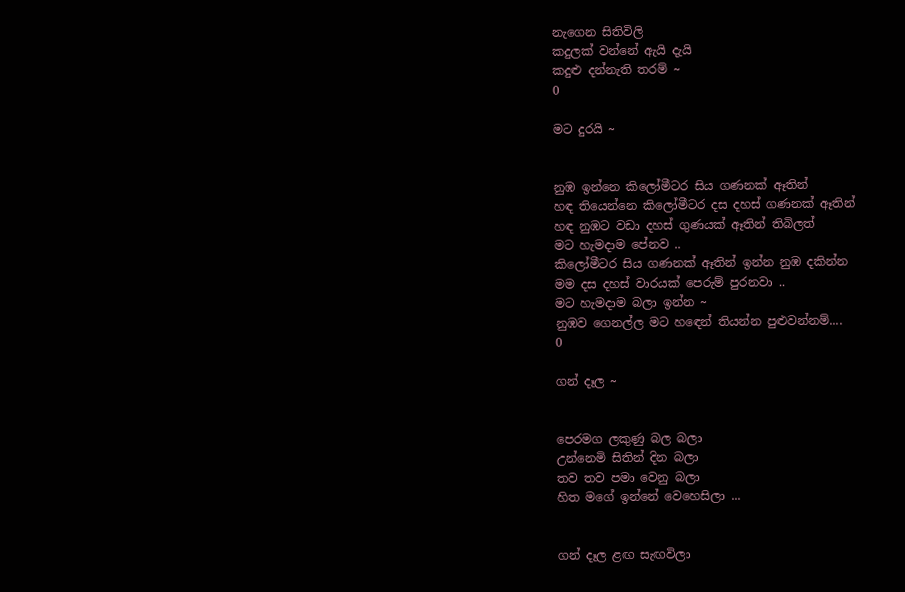නැගෙන සිතිවිලි
කදුලක් වන්නේ ඇයි දැයි
කදුළු දන්නැති තරම් ~
0

මට දුරයි ~


නුඹ ඉන්නෙ කිලෝමීටර සිය ගණනක් ඈතින්
හඳ තියෙන්නෙ කිලෝමීටර දස දහස් ගණනක් ඈතින්
හඳ නුඹට වඩා දහස් ගුණයක් ඈතින් තිබිලත්
මට හැමදාම පේනව ..
කිලෝමීටර සිය ගණනක් ඈතින් ඉන්න නුඹ දකින්න
මම දස දහස් වාරයක් පෙරුම් පුරනවා ..
මට හැමදාම බලා ඉන්න ~
නුඹව ගෙනල්ල මට හ‍‍ඳෙන් තියන්න පුළුවන්නම්....
0

ගන් දෑල ~


පෙරමග ලකුණු බල බලා
උන්නෙමි සිතින් දින බලා
තව තව පමා වෙනු බලා
හිත මගේ ඉන්නේ වෙහෙසිලා ...


ගන් දෑල ළඟ සැඟවිලා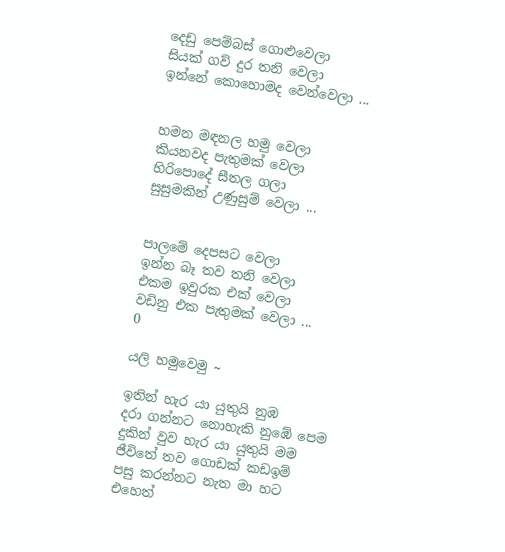දෙඩු පෙම්බස් ගොළුවෙලා
සියක් ගව් දුර තනි වෙලා
ඉන්නේ කොහොමද වෙන්වෙලා ...


හමන මඳනල හමු වෙලා
කියනවද පැතුමක් වෙලා
හිරිපොදේ සීතල ගලා
සුසුමකින් උණුසුම් වෙලා ...


පාලමේ දෙපසට වෙලා
ඉන්න බෑ තව තනි වෙලා
එකම ඉවුරක එක් වෙලා
වඩිනු එක පැතුමක් වෙලා ...
0

යලි හමුවෙමු ~

ඉතින් හැර යා යුතුයි නුඹ
දරා ගන්නට නොහැකි නුඹේ පෙම
දුකින් වුව හැර යා යුතුයි මම
ජීවිතේ තව ගොඩක් කඩඉම්
පසු කරන්නට නැත මා හට
එහෙත්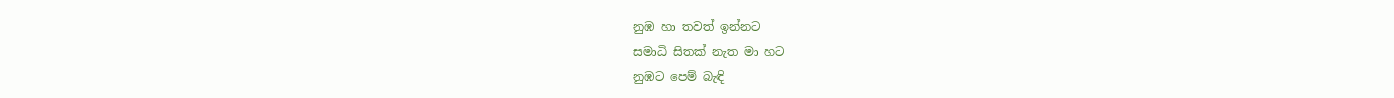නුඹ හා තවත් ඉන්නට
සමාධි සිතක් නැත මා හට
නුඹට පෙම් බැඳි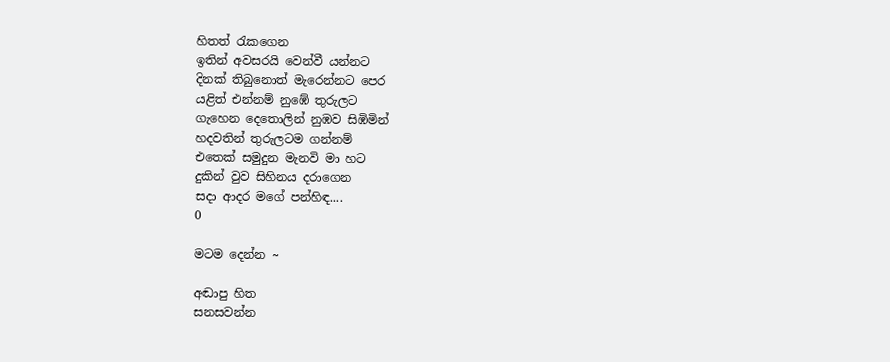හිතත් රැකගෙන
ඉතින් අවසරයි වෙන්වී යන්නට
දිනක් තිබුනොත් මැරෙන්නට පෙර
යළිත් එන්නම් නුඹේ තුරුලට
ගැහෙන දෙතොලින් නුඹව සිඹිමින්
හදවතින් තුරුලටම ගන්නම්
එතෙක් සමුදුන මැනවි මා හට
දුකින් වුව සිහිනය දරාගෙන
සදා ආදර මගේ පන්හිඳ....
0

මටම දෙන්න ~

අඬාපු හිත
සනසවන්න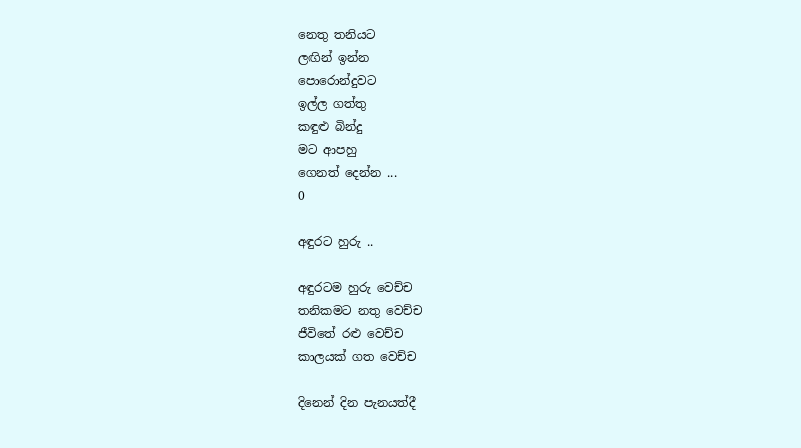නෙතු තනියට
ලඟින් ඉන්න
පොරොන්දුවට
ඉල්ල ගත්තු
කඳුළු බින්දු
මට ආපහු
ගෙනත් දෙන්න ...
0

අඳුරට හුරු ..

අඳුරටම හුරු වෙච්ච
තනිකමට නතු වෙච්ච
ජීවිතේ රළු වෙච්ච
කාලයක් ගත වෙච්ච

දිනෙන් දින පැනයත්දී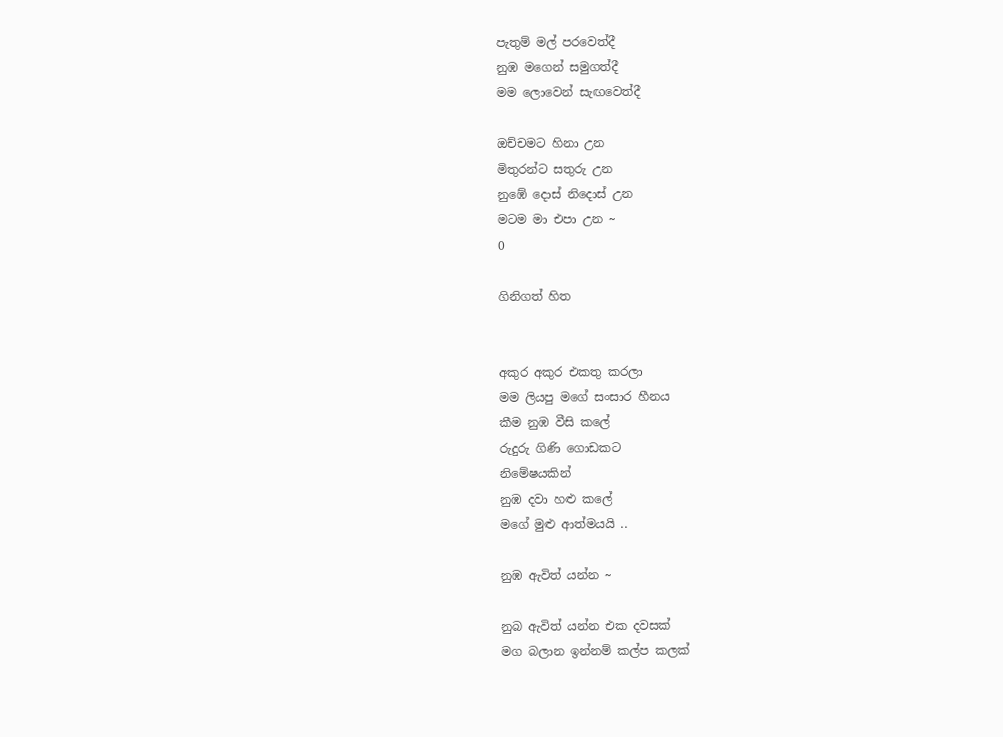පැතුම් මල් පරවෙත්දී
නුඹ මගෙන් සමුගත්දී
මම ලොවෙන් සැඟවෙත්දී

ඔච්චමට හිනා උන
මිතුරන්ට සතුරු උන
නුඹේ දොස් නිදොස් උන
මටම මා එපා උන ~
0

ගිනිගත් හිත


අකුර අකුර එකතු කරලා
මම ලියපු මගේ සංසාර හීනය
කීම නුඹ වීසි කලේ
රුදුරු ගිණි ගොඩකට
නිමේෂයකින්
නුඹ දවා හළු කලේ
මගේ මුළු ආත්මයයි ..

නුඹ ඇවිත් යන්න ~

නුබ ඇවිත් යන්න එක දවසක්
මග බලාන ඉන්නම් කල්ප කලක්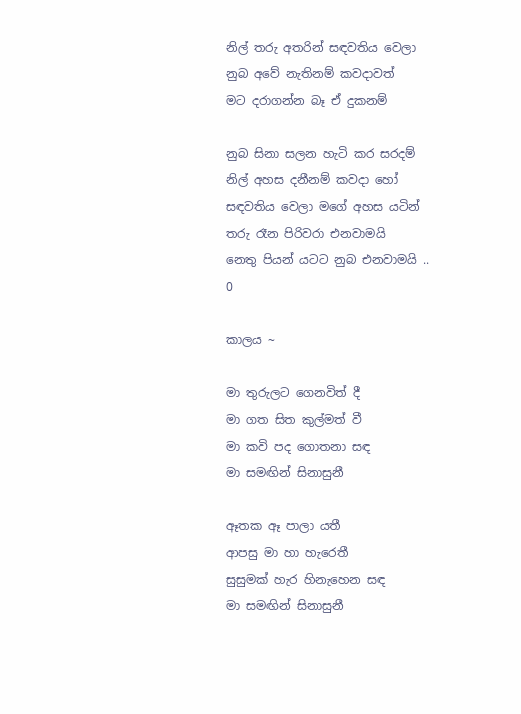නිල් තරු අතරින් සඳවතිය වෙලා
නුබ අවේ නැතිනම් කවදාවත්
මට දරාගන්න බෑ ඒ දුකනම්

නුබ සිනා සලන හැටි කර සරදම්
නිල් අහස දනීනම් කවදා හෝ
සඳවතිය වෙලා මගේ අහස යටින්
තරු රෑන පිරිවරා එනවාමයි
නෙතු පියන් යටට නුබ එනවාමයි ..
0

කාලය ~

මා තුරුලට ගෙනවිත් දී
මා ගත සිත කුල්මත් වී
මා කවි පද ගොතනා සඳ
මා සමඟින් සිනාසුනී

ඈතක ඈ පාලා යතී
ආපසු මා හා හැරෙතී
සුසුමක් හැර හිනැහෙන සඳ
මා සමඟින් සිනාසුනී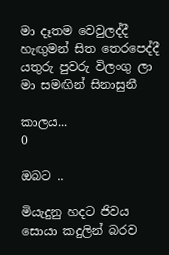මා දෑතම වෙවුලද්දී
හැඟුමන් සිත තෙරපෙද්දී
යතුරු පුවරු විලංගු ලා
මා සමඟින් සිනාසුනී

කාලය...
0

ඔබට ..

මියැදුනු හදට ජිවය සොයා කදුලින් බරව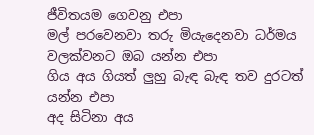ජීවිතයම ගෙවනු එපා
මල් පරවෙනවා තරු මියැදෙනවා ධර්මය වලක්වනට ඔබ යන්න එපා
ගිය අය ගියත් ලුහු බැඳ බැඳ තව දුරටත් යන්න එපා
අද සිටිනා අය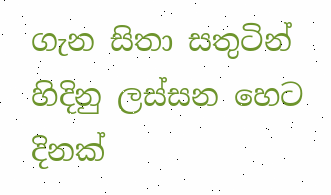ගැන සිතා සතුටින් හිදිනු ලස්සන හෙට දිනක්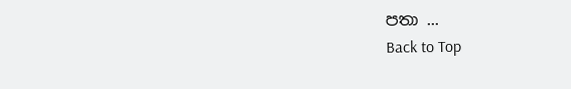පතා ...
Back to Top